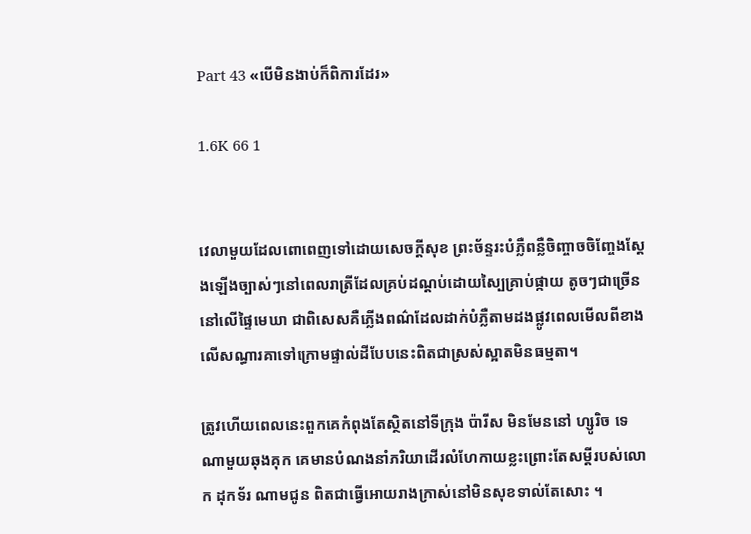Part 43 «បើមិនងាប់ក៏ពិការដែរ»

1.6K 66 1


វេលាមួយដែលពោពេញទៅដោយសេចក្ដីសុខ ព្រះច័ន្ទរះបំភ្លឺពន្លឺចិញ្ចាចចិញ្ចែងស្ដែងឡើងច្បាស់ៗនៅពេលរាត្រីដែលគ្រប់ដណ្ដប់ដោយស្បៃគ្រាប់ផ្កាយ តូចៗជាច្រើននៅលើផ្ទៃមេឃា ជាពិសេសគឺភ្លើងពណ៌ដែលដាក់បំភ្លឺតាមដងផ្លូវពេលមើលពីខាងលើសណ្ធារគាទៅក្រោមផ្ទាល់ដីបែបនេះពិតជាស្រស់ស្អាតមិនធម្មតា។

ត្រូវហើយពេលនេះពួកគេកំពុងតែស្ថិតនៅទីក្រុង ប៉ារីស មិនមែននៅ ហ្សូរិច ទេណាមួយឆុងគុក គេមានបំណងនាំភរិយាដើរលំហែកាយខ្លះព្រោះតែសម្ដីរបស់លោក ដុកទ័រ ណាមជូន ពិតជាធ្វើអោយរាងក្រាស់នៅមិនសុខទាល់តែសោះ ។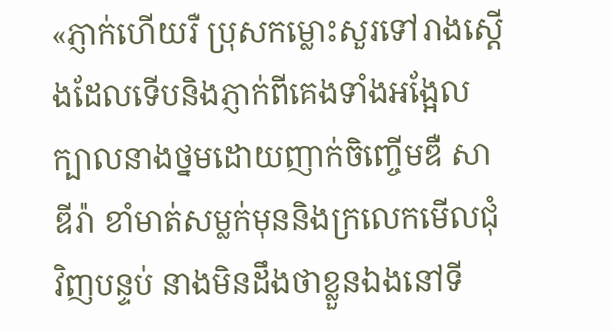«ភ្ញាក់ហើយរឺ ប្រុសកម្លោះសួរទៅរាងស្ដើងដែលទើបនិងភ្ញាក់ពីគេងទាំងអង្អែលក្បាលនាងថ្នមដោយញាក់ចិញ្ចើមឌឺ សាឌីរ៉ា ខាំមាត់សម្លក់មុននិងក្រលេកមើលជុំវិញបន្ទប់ នាងមិនដឹងថាខ្លួនឯងនៅទី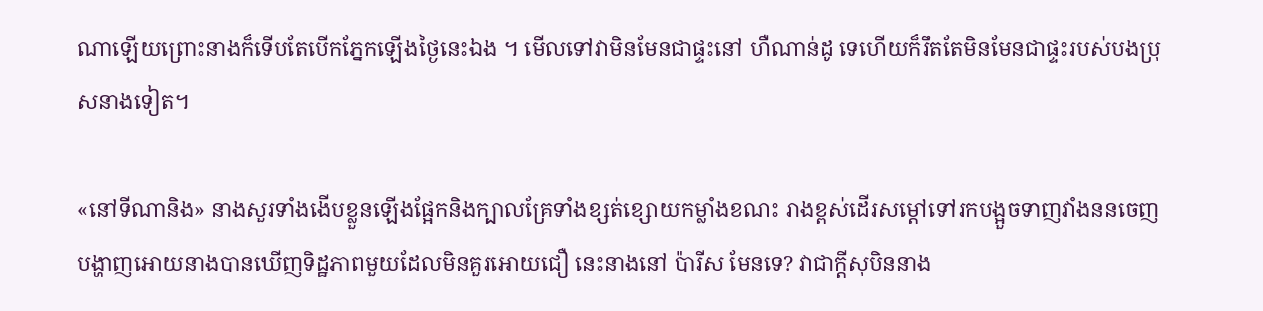ណាឡើយព្រោះនាងក៏ទើបតែបើកភ្នែកឡើងថ្ងៃនេះឯង ។ មើលទៅវាមិនមែនជាផ្ទះនៅ ហឺណាន់ដូ ទេហើយក៏រឹតតែមិនមែនជាផ្ទះរបស់បងប្រុសនាងទៀត។

«នៅទីណានិង» នាងសួរទាំងងើបខ្លួនឡើងផ្អែកនិងក្បាលគ្រែទាំងខ្សត់ខ្សោយកម្លាំងខណះ រាងខ្ពស់ដើរសម្ដៅទៅរកបង្អួចទាញវាំងននចេញបង្ហាញអោយនាងបានឃើញទិដ្ឋភាពមួយដែលមិនគួរអោយជឿ នេះនាងនៅ ប៉ារីស មែនទេ? វាជាក្ដីសុបិននាង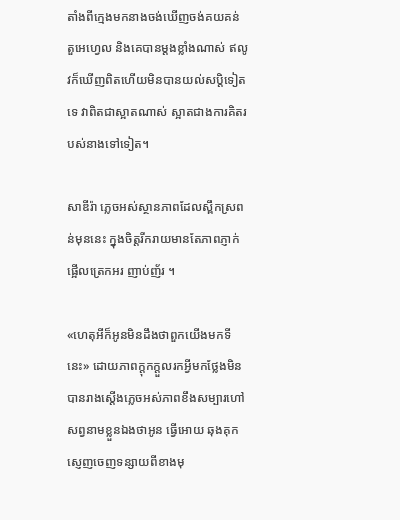តាំងពីក្មេងមកនាងចង់ឃើញចង់គយគន់ តួអេហ្វេល និងគេបានម្ដងខ្លាំងណាស់ ឥលូវក៏ឃើញពិតហើយមិនបានយល់សប្តិទៀតទេ វាពិតជាស្អាតណាស់ ស្អាតជាងការគិតរបស់នាងទៅទៀត។

សាឌីរ៉ា ភ្លេចអស់ស្ថានភាពដែលស្ពឹកស្រពន់មុននេះ ក្នុងចិត្តរីករាយមានតែភាពភ្ញាក់ផ្អើលត្រេកអរ ញាប់ញ័រ ។

«ហេតុអីក៏អូនមិនដឹងថាពួកយើងមកទីនេះ» ដោយភាពក្ដុកក្ដួលរកអ្វីមកថ្លែងមិនបានរាងស្ដើងភ្លេចអស់ភាពខឹងសម្បារហៅសព្វនាមខ្លួនឯងថាអូន ធ្វើអោយ ឆុងគុក ស្ញេញចេញទន្សាយពីខាងមុ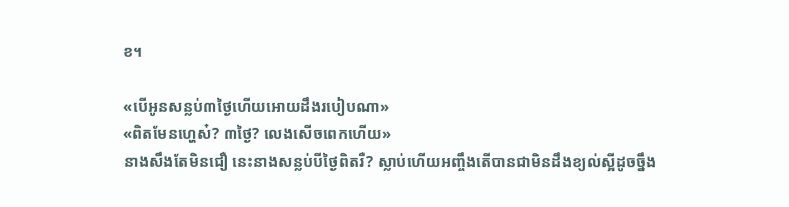ខ។

«បើអូនសន្លប់៣ថ្ងៃហើយអោយដឹងរបៀបណា»
«ពិតមែនហ្ហេស៎? ៣ថ្ងៃ? លេងសើចពេកហើយ»
នាងសឹងតែមិនជឿ នេះនាងសន្លប់បីថ្ងៃពិតរឺ? ស្លាប់ហើយអញ្ចឹងតើបានជាមិនដឹងខ្យល់ស្អីដូចច្នឹង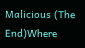Malicious (The End)Where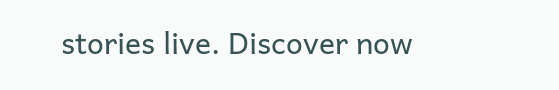stories live. Discover now